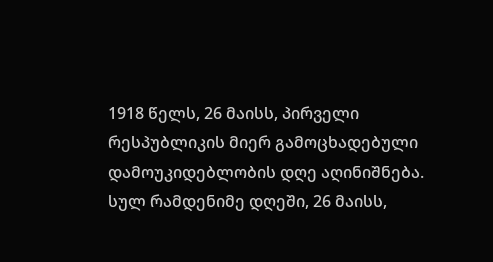1918 წელს, 26 მაისს, პირველი რესპუბლიკის მიერ გამოცხადებული დამოუკიდებლობის დღე აღინიშნება. სულ რამდენიმე დღეში, 26 მაისს,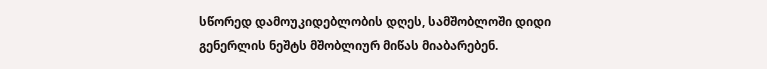სწორედ დამოუკიდებლობის დღეს, სამშობლოში დიდი გენერლის ნეშტს მშობლიურ მიწას მიაბარებენ.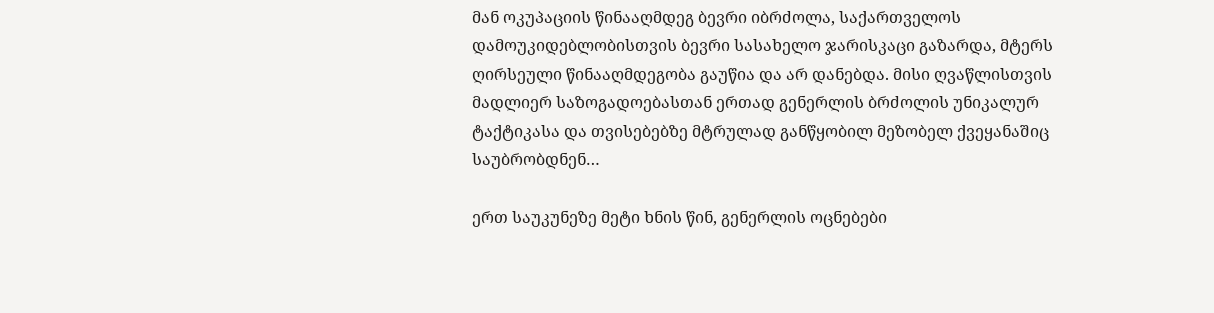მან ოკუპაციის წინააღმდეგ ბევრი იბრძოლა, საქართველოს დამოუკიდებლობისთვის ბევრი სასახელო ჯარისკაცი გაზარდა, მტერს ღირსეული წინააღმდეგობა გაუწია და არ დანებდა. მისი ღვაწლისთვის მადლიერ საზოგადოებასთან ერთად გენერლის ბრძოლის უნიკალურ ტაქტიკასა და თვისებებზე მტრულად განწყობილ მეზობელ ქვეყანაშიც საუბრობდნენ…

ერთ საუკუნეზე მეტი ხნის წინ, გენერლის ოცნებები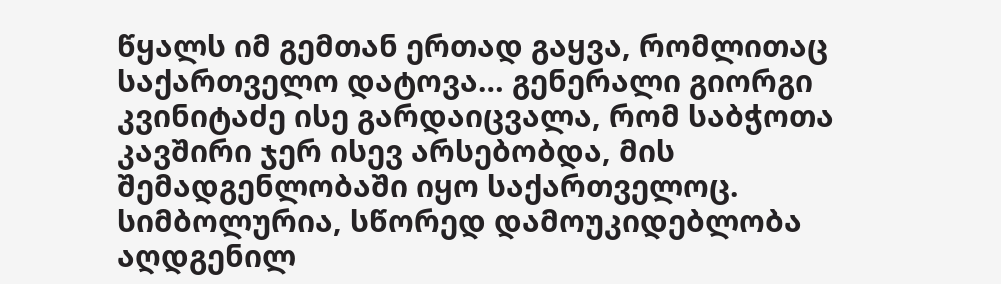წყალს იმ გემთან ერთად გაყვა, რომლითაც საქართველო დატოვა… გენერალი გიორგი კვინიტაძე ისე გარდაიცვალა, რომ საბჭოთა კავშირი ჯერ ისევ არსებობდა, მის შემადგენლობაში იყო საქართველოც. სიმბოლურია, სწორედ დამოუკიდებლობა აღდგენილ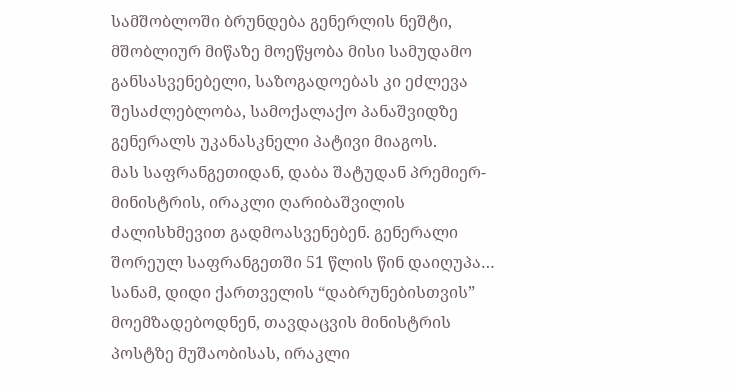სამშობლოში ბრუნდება გენერლის ნეშტი, მშობლიურ მიწაზე მოეწყობა მისი სამუდამო განსასვენებელი, საზოგადოებას კი ეძლევა შესაძლებლობა, სამოქალაქო პანაშვიდზე გენერალს უკანასკნელი პატივი მიაგოს.
მას საფრანგეთიდან, დაბა შატუდან პრემიერ-მინისტრის, ირაკლი ღარიბაშვილის ძალისხმევით გადმოასვენებენ. გენერალი შორეულ საფრანგეთში 51 წლის წინ დაიღუპა… სანამ, დიდი ქართველის “დაბრუნებისთვის” მოემზადებოდნენ, თავდაცვის მინისტრის პოსტზე მუშაობისას, ირაკლი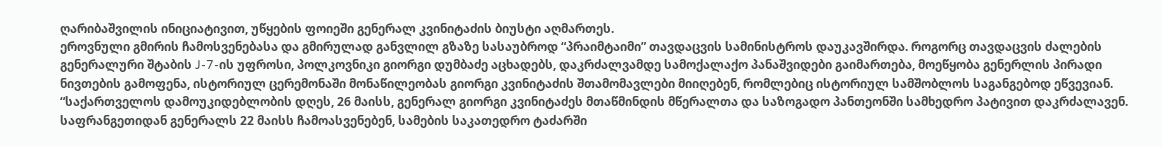ღარიბაშვილის ინიციატივით, უწყების ფოიეში გენერალ კვინიტაძის ბიუსტი აღმართეს.
ეროვნული გმირის ჩამოსვენებასა და გმირულად განვლილ გზაზე სასაუბროდ “პრაიმტაიმი” თავდაცვის სამინისტროს დაუკავშირდა. როგორც თავდაცვის ძალების გენერალური შტაბის J-7-ის უფროსი, პოლკოვნიკი გიორგი დუმბაძე აცხადებს, დაკრძალვამდე სამოქალაქო პანაშვიდები გაიმართება, მოეწყობა გენერლის პირადი ნივთების გამოფენა, ისტორიულ ცერემონაში მონაწილეობას გიორგი კვინიტაძის შთამომავლები მიიღებენ, რომლებიც ისტორიულ სამშობლოს საგანგებოდ ეწვევიან.
“საქართველოს დამოუკიდებლობის დღეს, 26 მაისს, გენერალ გიორგი კვინიტაძეს მთაწმინდის მწერალთა და საზოგადო პანთეონში სამხედრო პატივით დაკრძალავენ. საფრანგეთიდან გენერალს 22 მაისს ჩამოასვენებენ, სამების საკათედრო ტაძარში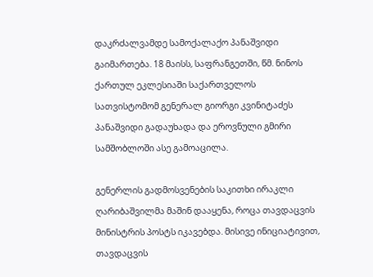დაკრძალვამდე სამოქალაქო პანაშვიდი გაიმართება. 18 მაისს, საფრანგეთში, წმ. ნინოს ქართულ ეკლესიაში საქართველოს სათვისტომომ გენერალ გიორგი კვინიტაძეს პანაშვიდი გადაუხადა და ეროვნული გმირი სამშობლოში ასე გამოაცილა.

გენერლის გადმოსვენების საკითხი ირაკლი ღარიბაშვილმა მაშინ დააყენა, როცა თავდაცვის მინისტრის პოსტს იკავებდა. მისივე ინიციატივით, თავდაცვის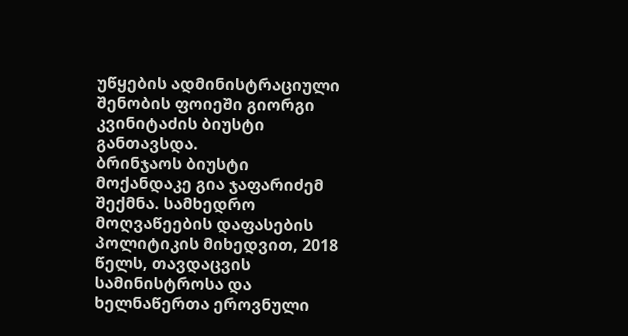უწყების ადმინისტრაციული შენობის ფოიეში გიორგი კვინიტაძის ბიუსტი განთავსდა.
ბრინჯაოს ბიუსტი მოქანდაკე გია ჯაფარიძემ შექმნა. სამხედრო მოღვაწეების დაფასების პოლიტიკის მიხედვით, 2018 წელს, თავდაცვის სამინისტროსა და ხელნაწერთა ეროვნული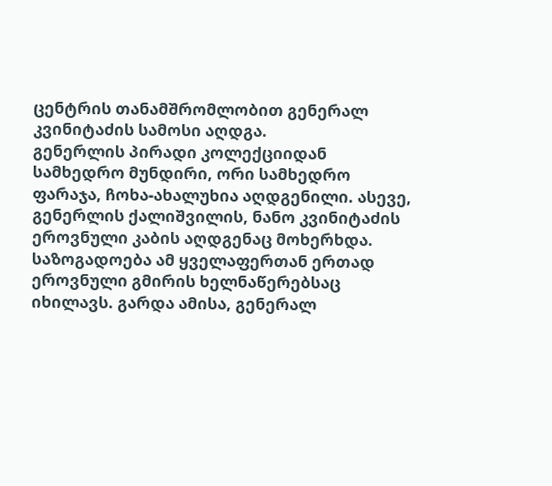ცენტრის თანამშრომლობით გენერალ კვინიტაძის სამოსი აღდგა.
გენერლის პირადი კოლექციიდან სამხედრო მუნდირი, ორი სამხედრო ფარაჯა, ჩოხა-ახალუხია აღდგენილი. ასევე, გენერლის ქალიშვილის, ნანო კვინიტაძის ეროვნული კაბის აღდგენაც მოხერხდა.
საზოგადოება ამ ყველაფერთან ერთად ეროვნული გმირის ხელნაწერებსაც იხილავს. გარდა ამისა, გენერალ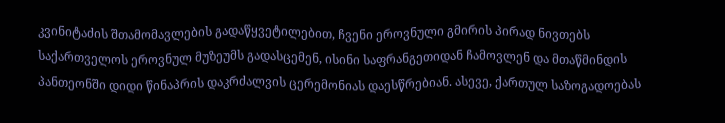კვინიტაძის შთამომავლების გადაწყვეტილებით, ჩვენი ეროვნული გმირის პირად ნივთებს საქართველოს ეროვნულ მუზეუმს გადასცემენ, ისინი საფრანგეთიდან ჩამოვლენ და მთაწმინდის პანთეონში დიდი წინაპრის დაკრძალვის ცერემონიას დაესწრებიან. ასევე, ქართულ საზოგადოებას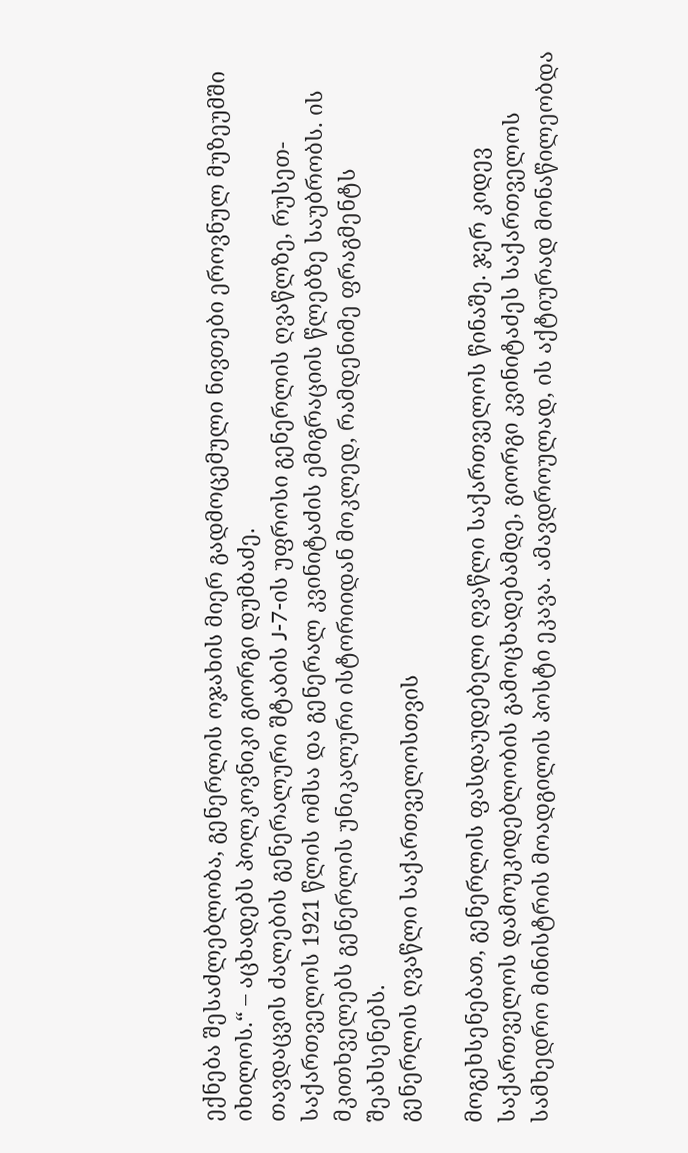ექნება შესაძლებლობა, გენერლის ოჯახის მიერ გადმოცემული ნივთები ეროვნულ მუზეუმში იხილოს.“ – აცხადებს პოლკოვნიკი გიორგი დუმბაძე.
თავდაცვის ძალების გენერალური შტაბის J-7-ის უფროსი გენერლის ღვაწლზე, რუსეთ-საქართველოს 1921 წლის ომსა და გენერალ კვინიტაძის ემიგრაციის წლებზე საუბრობს. ის მკითხველებს გენერლის უნიკალური ისტორიიდან მოკლედ, რამდენიმე ფრაგმენტს შეახსენებს.
გენერლის ღვაწლი საქართველოსთვის

მოგეხსენებათ, გენერლის ფასდაუდებელი ღვაწლი საქართველოს წინაშე. ჯერ კიდევ საქართველოს დამოუკიდებლობის გამოცხადებამდე, გიორგი კვინიტაძეს საქართველოს სამხედრო მინისტრის მოადგილის პოსტი ეკავა. ამავდროულად, ის აქტიურად მონაწილეობდა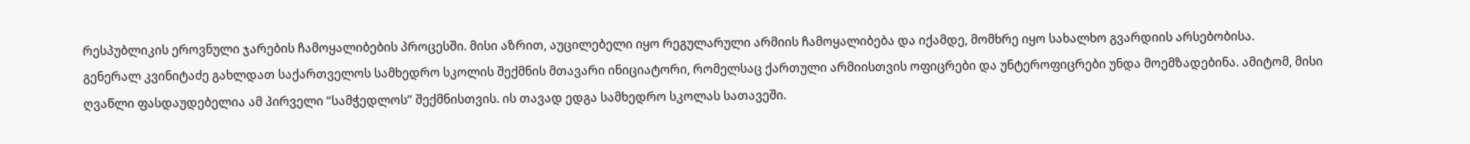რესპუბლიკის ეროვნული ჯარების ჩამოყალიბების პროცესში. მისი აზრით, აუცილებელი იყო რეგულარული არმიის ჩამოყალიბება და იქამდე, მომხრე იყო სახალხო გვარდიის არსებობისა.
გენერალ კვინიტაძე გახლდათ საქართველოს სამხედრო სკოლის შექმნის მთავარი ინიციატორი, რომელსაც ქართული არმიისთვის ოფიცრები და უნტეროფიცრები უნდა მოემზადებინა. ამიტომ, მისი ღვაწლი ფასდაუდებელია ამ პირველი “სამჭედლოს” შექმნისთვის. ის თავად ედგა სამხედრო სკოლას სათავეში.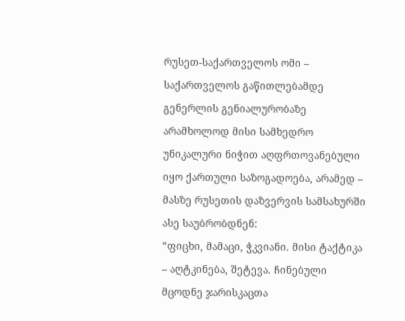რუსეთ-საქართველოს ომი – საქართველოს გაწითლებამდე
გენერლის გენიალურობაზე არამხოლოდ მისი სამხედრო უნიკალური ნიჭით აღფრთოვანებული იყო ქართული საზოგადოება, არამედ – მასზე რუსეთის დაზვერვის სამსახურში ასე საუბრობდნენ:
“ფიცხი, მამაცი, ჭკვიანი. მისი ტაქტიკა – აღტკინება, შეტევა. ჩინებული მცოდნე ჯარისკაცთა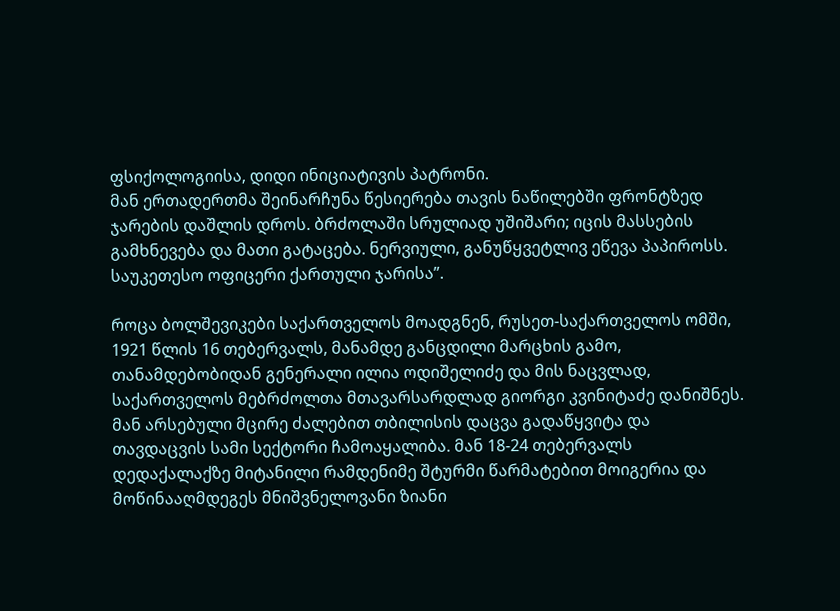ფსიქოლოგიისა, დიდი ინიციატივის პატრონი.
მან ერთადერთმა შეინარჩუნა წესიერება თავის ნაწილებში ფრონტზედ ჯარების დაშლის დროს. ბრძოლაში სრულიად უშიშარი; იცის მასსების გამხნევება და მათი გატაცება. ნერვიული, განუწყვეტლივ ეწევა პაპიროსს. საუკეთესო ოფიცერი ქართული ჯარისა”.

როცა ბოლშევიკები საქართველოს მოადგნენ, რუსეთ-საქართველოს ომში, 1921 წლის 16 თებერვალს, მანამდე განცდილი მარცხის გამო, თანამდებობიდან გენერალი ილია ოდიშელიძე და მის ნაცვლად, საქართველოს მებრძოლთა მთავარსარდლად გიორგი კვინიტაძე დანიშნეს.
მან არსებული მცირე ძალებით თბილისის დაცვა გადაწყვიტა და თავდაცვის სამი სექტორი ჩამოაყალიბა. მან 18-24 თებერვალს დედაქალაქზე მიტანილი რამდენიმე შტურმი წარმატებით მოიგერია და მოწინააღმდეგეს მნიშვნელოვანი ზიანი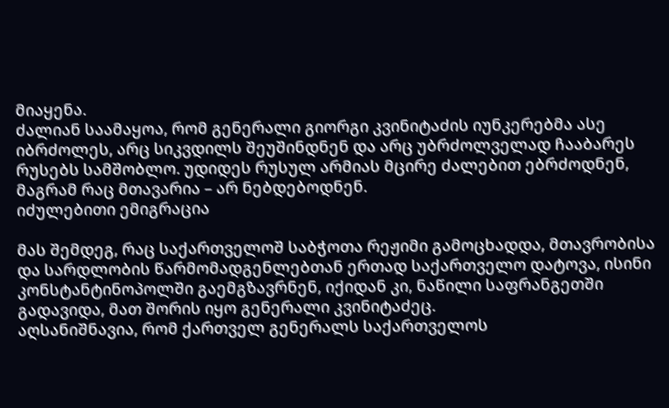მიაყენა.
ძალიან საამაყოა, რომ გენერალი გიორგი კვინიტაძის იუნკერებმა ასე იბრძოლეს, არც სიკვდილს შეუშინდნენ და არც უბრძოლველად ჩააბარეს რუსებს სამშობლო. უდიდეს რუსულ არმიას მცირე ძალებით ებრძოდნენ, მაგრამ რაც მთავარია – არ ნებდებოდნენ.
იძულებითი ემიგრაცია

მას შემდეგ, რაც საქართველოშ საბჭოთა რეჟიმი გამოცხადდა, მთავრობისა და სარდლობის წარმომადგენლებთან ერთად საქართველო დატოვა, ისინი კონსტანტინოპოლში გაემგზავრნენ, იქიდან კი, ნაწილი საფრანგეთში გადავიდა, მათ შორის იყო გენერალი კვინიტაძეც.
აღსანიშნავია, რომ ქართველ გენერალს საქართველოს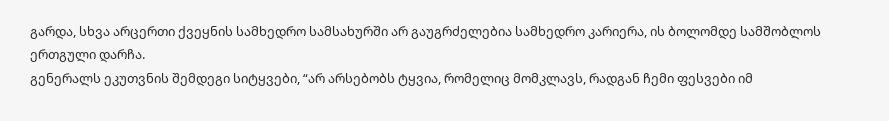გარდა, სხვა არცერთი ქვეყნის სამხედრო სამსახურში არ გაუგრძელებია სამხედრო კარიერა, ის ბოლომდე სამშობლოს ერთგული დარჩა.
გენერალს ეკუთვნის შემდეგი სიტყვები, “არ არსებობს ტყვია, რომელიც მომკლავს, რადგან ჩემი ფესვები იმ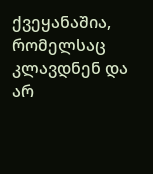ქვეყანაშია, რომელსაც კლავდნენ და არ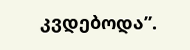კვდებოდა”.